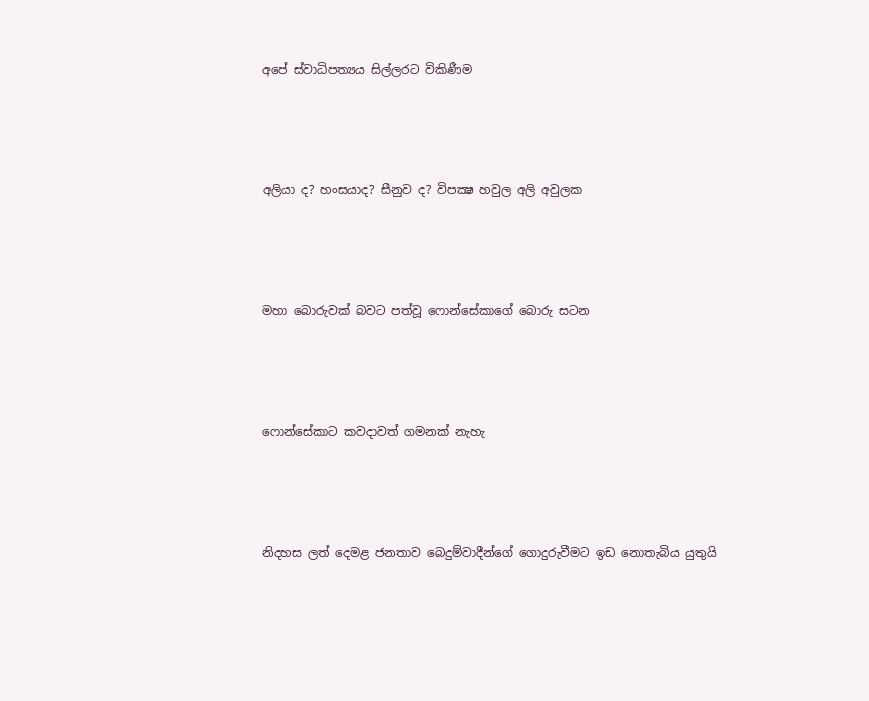අපේ ස්වාධිපත්‍යය සිල්ලරට විකිණීම




අලියා ද? හංසයාද? සීනුව ද? විපක්‍ෂ හවුල අලි අවුලක




මහා බොරුවක් බවට පත්වූ ෆොන්සේකාගේ බොරු සටන




ෆොන්සේකාට කවදාවත් ගමනක් නැහැ




නිදහස ලත් දෙමළ ජනතාව බෙදුම්වාදීන්ගේ ගොදුරුවීමට ඉඩ නොතැබිය යුතුයි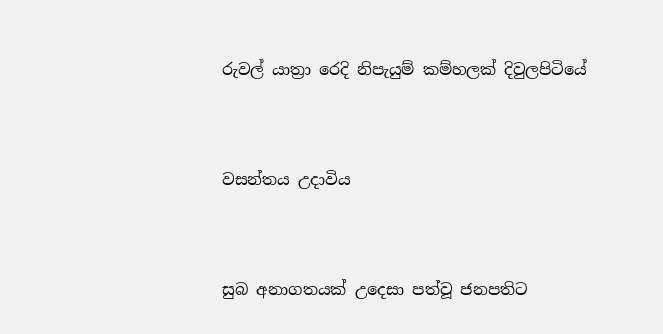රුවල් යාත්‍රා රෙදි නිපැයුම් කම්හලක් දිවුලපිටියේ




වසන්තය උදාවිය




සුබ අනාගතයක් උදෙසා පත්වූ ජනපතිට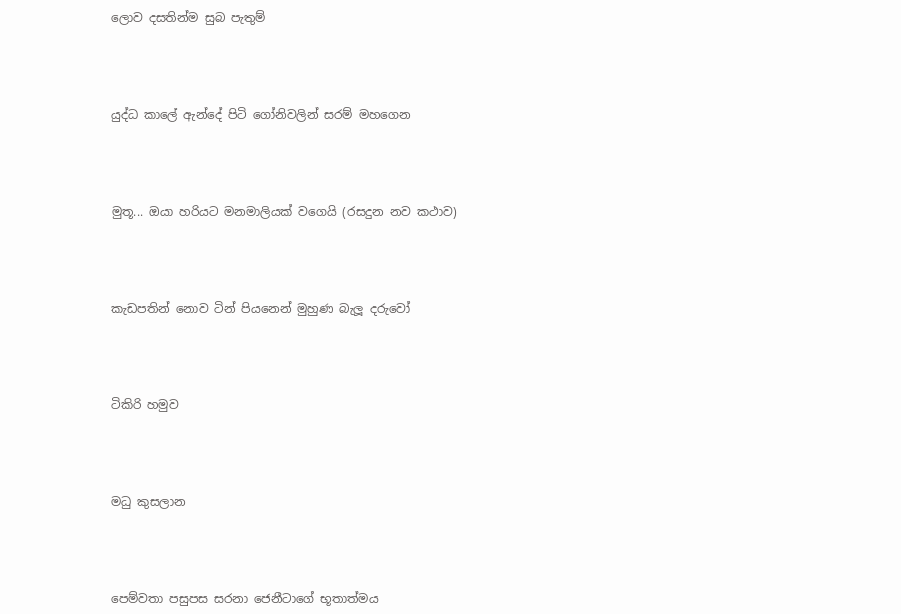ලොව දසතින්ම සුබ පැතුම්




යුද්ධ කාලේ ඇන්දේ පිටි ගෝනිවලින් සරම් මහගෙන




මුතූ... ඔයා හරියට මනමාලියක් වගෙයි (රසදුන නව කථාව)




කැඩපතින් නොව ටින් පියනෙන් මුහුණ බැලූ දරුවෝ




ටිකිරි හමුව




මධු කුසලාන




පෙම්වතා පසුපස සරනා ජෙනීටාගේ භූතාත්මය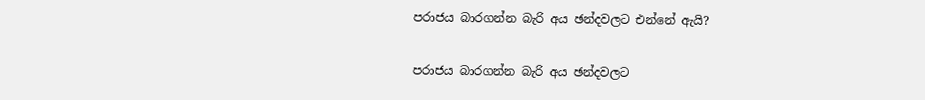පරාජය බාරගන්න බැරි අය ඡන්දවලට එන්නේ ඇයි?

පරාජය බාරගන්න බැරි අය ඡන්දවලට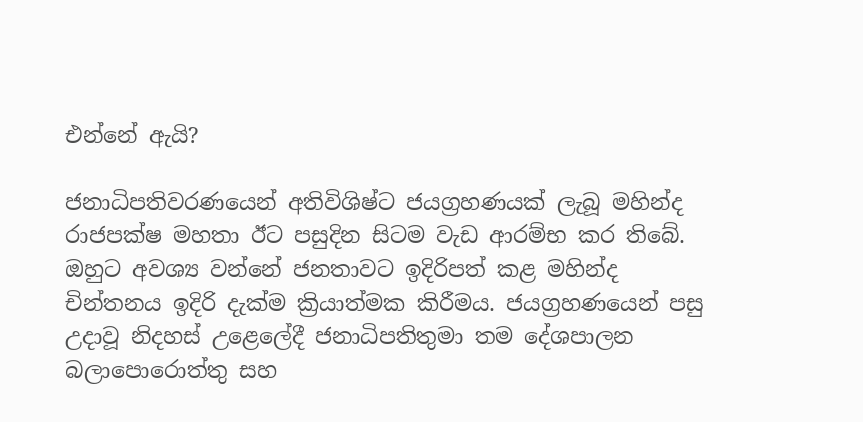එන්නේ ඇයි?

ජනාධිපතිවරණයෙන් අතිවිශිෂ්ට ජයග්‍රහණයක් ලැබූ මහින්ද රාජපක්ෂ මහතා ඊට පසුදින සිටම වැඩ ආරම්භ කර තිබේ. ඔහුට අවශ්‍ය වන්නේ ජනතාවට ඉදිරිපත් කළ මහින්ද චින්තනය ඉදිරි දැක්ම ක්‍රියාත්මක කිරීමය. ජයග්‍රහණයෙන් පසු උදාවූ නිදහස් උළෙලේදී ජනාධිපතිතුමා තම දේශපාලන බලාපොරොත්තු සහ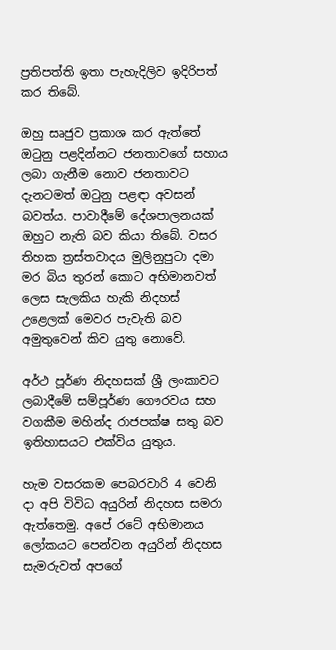ප්‍රතිපත්ති ඉතා පැහැදිලිව ඉදිරිපත් කර තිබේ.

ඔහු සෘජුව ප්‍රකාශ කර ඇත්තේ ඔටුනු පළදින්නට ජනතාවගේ සහාය ලබා ගැනීම නොව ජනතාවට දැනටමත් ඔටුනු පළඳා අවසන් බවත්ය. පාවාදීමේ දේශපාලනයක් ඔහුට නැති බව කියා තිබේ. වසර තිහක ත්‍රස්තවාදය මුලිනුපුටා දමා මර බිය තුරන් කොට අභිමානවත් ලෙස සැලකිය හැකි නිදහස් උළෙලක් මෙවර පැවැති බව අමුතුවෙන් කිව යුතු නොවේ.

අර්ථ පූර්ණ නිදහසක් ශ්‍රී ලංකාවට ලබාදීමේ සම්පූර්ණ ගෞරවය සහ වගකීම මහින්ද රාජපක්ෂ සතු බව ඉතිහාසයට එක්විය යුතුය.

හැම වසරකම පෙබරවාරි 4 වෙනි දා අපි විවිධ අයුරින් නිදහස සමරා ඇත්තෙමු. අපේ රටේ අභිමානය ලෝකයට පෙන්වන අයුරින් නිදහස සැමරුවත් අපගේ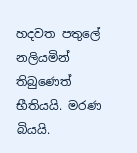හදවත පතුලේ නලියමින් තිබුණෙත් භීතියයි. මරණ බියයි.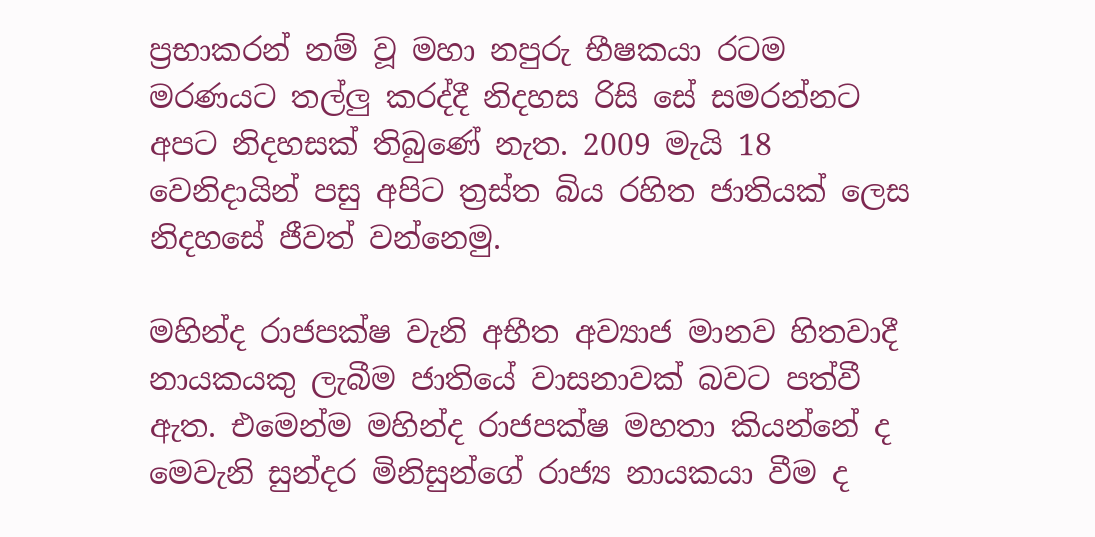ප්‍රභාකරන් නම් වූ මහා නපුරු භීෂකයා රටම මරණයට තල්ලු කරද්දී නිදහස රිසි සේ සමරන්නට අපට නිදහසක් තිබුණේ නැත. 2009 මැයි 18 වෙනිදායින් පසු අපිට ත්‍රස්ත බිය රහිත ජාතියක් ලෙස නිදහසේ ජීවත් වන්නෙමු.

මහින්ද රාජපක්ෂ වැනි අභීත අව්‍යාජ මානව හිතවාදී නායකයකු ලැබීම ජාතියේ වාසනාවක් බවට පත්වී ඇත. එමෙන්ම මහින්ද රාජපක්ෂ මහතා කියන්නේ ද මෙවැනි සුන්දර මිනිසුන්ගේ රාජ්‍ය නායකයා වීම ද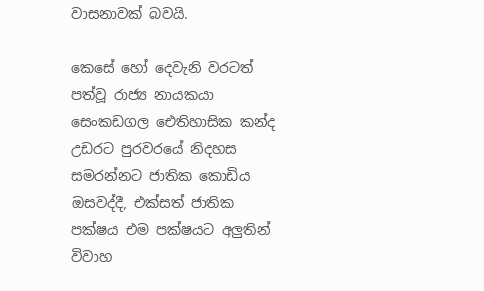වාසනාවක් බවයි.

කෙසේ හෝ දෙවැනි වරටත් පත්වූ රාජ්‍ය නායකයා සෙංකඩගල ඓතිහාසික කන්ද උඩරට පුරවරයේ නිදහස සමරන්නට ජාතික කොඩිය ඔසවද්දී, එක්සත් ජාතික පක්ෂය එම පක්ෂයට අලුතින් විවාහ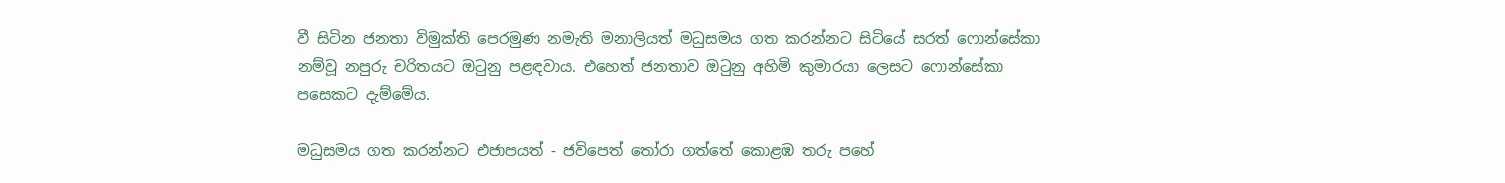වී සිටින ජනතා විමුක්ති පෙරමුණ නමැති මනාලියත් මධුසමය ගත කරන්නට සිටියේ සරත් ෆොන්සේකා නම්වූ නපුරු චරිතයට ඔටුනු පළඳවාය. එහෙත් ජනතාව ඔටුනු අහිමි කුමාරයා ලෙසට ෆොන්සේකා පසෙකට දැම්මේය.

මධුසමය ගත කරන්නට එජාපයත් - ජවිපෙත් තෝරා ගත්තේ කොළඹ තරු පහේ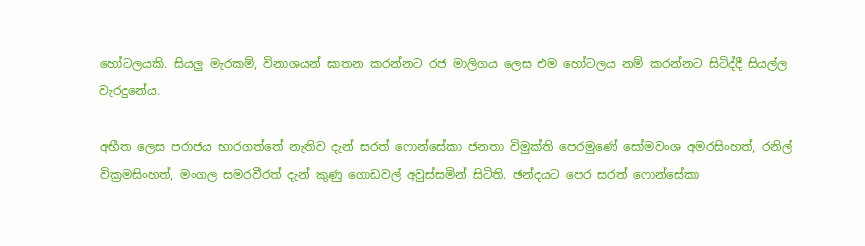හෝටලයකි. සියලු මැරකම්, විනාශයන් ඝාතන කරන්නට රජ මාලිගය ලෙස එම හෝටලය නම් කරන්නට සිටිද්දී සියල්ල වැරදුනේය.

අභීත ලෙස පරාජය භාරගත්තේ නැතිව දැන් සරත් ෆොන්සේකා ජනතා විමුක්ති පෙරමුණේ සෝමවංශ අමරසිංහත්, රනිල් වික්‍රමසිංහත්, මංගල සමරවීරත් දැන් කුණු ගොඩවල් අවුස්සමින් සිටිති. ඡන්දයට පෙර සරත් ෆොන්සේකා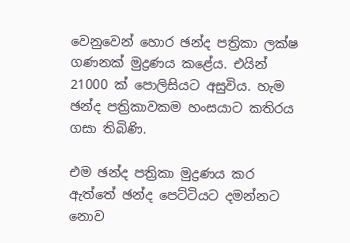වෙනුවෙන් හොර ඡන්ද පත්‍රිකා ලක්ෂ ගණනක් මුද්‍රණය කළේය. එයින් 21000 ක් පොලිසියට අසුවිය. හැම ඡන්ද පත්‍රිකාවකම හංසයාට කතිරය ගසා තිබිණි.

එම ඡන්ද පත්‍රිකා මුද්‍රණය කර ඇත්තේ ඡන්ද පෙට්ටියට දමන්නට නොව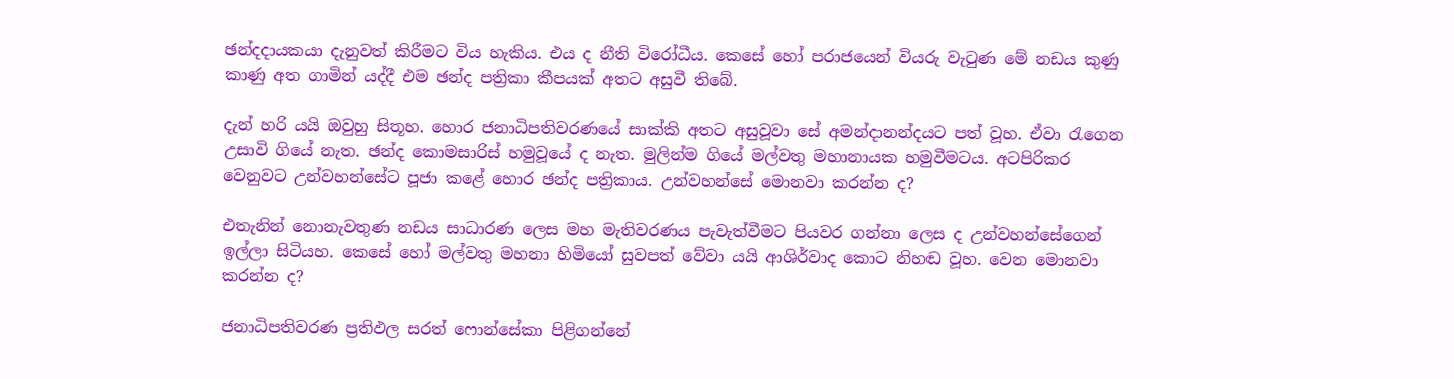ඡන්දදායකයා දැනුවත් කිරීමට විය හැකිය. එය ද නීති විරෝධීය. කෙසේ හෝ පරාජයෙන් වියරු වැටුණ මේ නඩය කුණු කාණු අත ගාමින් යද්දී එම ඡන්ද පත්‍රිකා කීපයක් අතට අසුවී තිබේ.

දැන් හරි යයි ඔවුහු සිතූහ. හොර ජනාධිපතිවරණයේ සාක්කි අතට අසුවූවා සේ අමන්දානන්දයට පත් වූහ. ඒවා රැගෙන උසාවි ගියේ නැත. ඡන්ද කොමසාරිස් හමුවූයේ ද නැත. මුලින්ම ගියේ මල්වතු මහානායක හමුවීමටය. අටපිරිකර වෙනුවට උන්වහන්සේට පූජා කළේ හොර ඡන්ද පත්‍රිකාය. උන්වහන්සේ මොනවා කරන්න ද?

එතැනින් නොනැවතුණ නඩය සාධාරණ ලෙස මහ මැතිවරණය පැවැත්වීමට පියවර ගන්නා ලෙස ද උන්වහන්සේගෙන් ඉල්ලා සිටියහ. කෙසේ හෝ මල්වතු මහනා හිමියෝ සුවපත් වේවා යයි ආශිර්වාද කොට නිහඬ වූහ. වෙන මොනවා කරන්න ද?

ජනාධිපතිවරණ ප්‍රතිඵල සරත් ෆොන්සේකා පිළිගන්නේ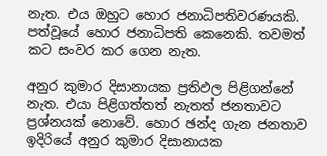නැත. එය ඔහුට හොර ජනාධිපතිවරණයකි. පත්වූයේ හොර ජනාධිපති කෙනෙකි. තවමත් කට සංවර කර ගෙන නැත.

අනුර කුමාර දිසානායක ප්‍රතිඵල පිළිගන්නේ නැත. එයා පිළිගත්තත් නැතත් ජනතාවට ප්‍රශ්නයක් නොවේ. හොර ඡන්ද ගැන ජනතාව ඉදිරියේ අනුර කුමාර දිසානායක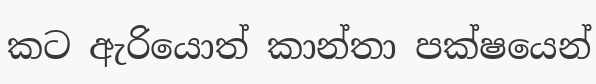කට ඇරියොත් කාන්තා පක්ෂයෙන්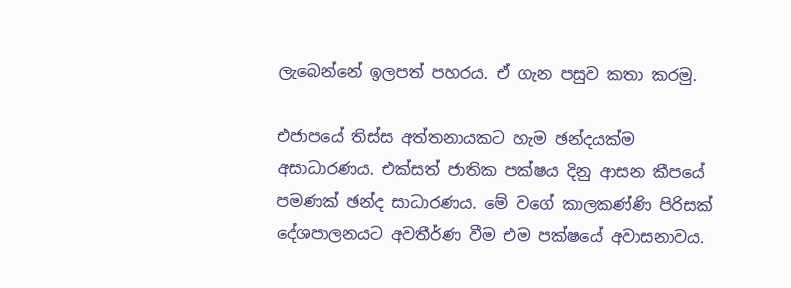ලැබෙන්නේ ඉලපත් පහරය. ඒ ගැන පසුව කතා කරමු.

එජාපයේ තිස්ස අත්තනායකට හැම ඡන්දයක්ම අසාධාරණය. එක්සත් ජාතික පක්ෂය දිනු ආසන කීපයේ පමණක් ඡන්ද සාධාරණය. මේ වගේ කාලකණ්ණි පිරිසක් දේශපාලනයට අවතීර්ණ වීම එම පක්ෂයේ අවාසනාවය.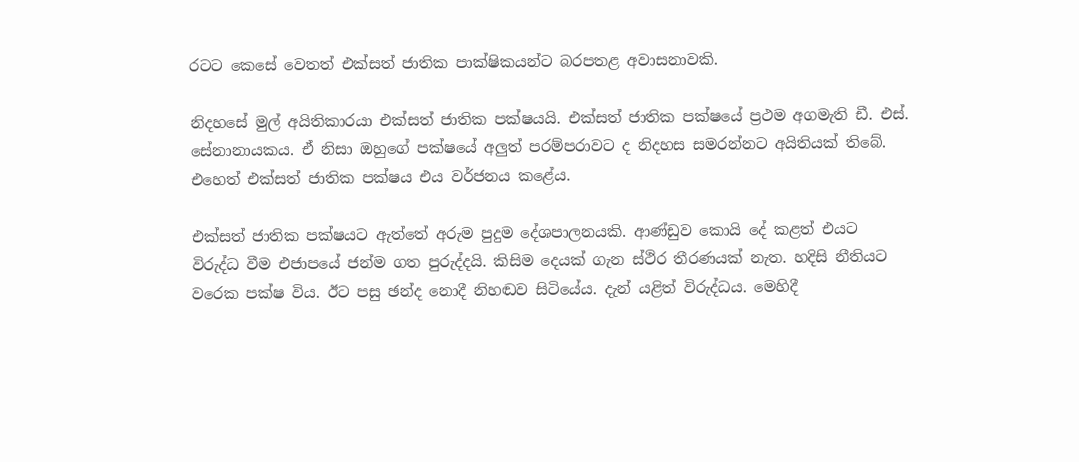රටට කෙසේ වෙතත් එක්සත් ජාතික පාක්ෂිකයන්ට බරපතළ අවාසනාවකි.

නිදහසේ මුල් අයිතිකාරයා එක්සත් ජාතික පක්ෂයයි. එක්සත් ජාතික පක්ෂයේ ප්‍රථම අගමැති ඩී. එස්. සේනානායකය. ඒ නිසා ඔහුගේ පක්ෂයේ අලුත් පරම්පරාවට ද නිදහස සමරන්නට අයිතියක් තිබේ. එහෙත් එක්සත් ජාතික පක්ෂය එය වර්ජනය කළේය.

එක්සත් ජාතික පක්ෂයට ඇත්තේ අරුම පුදුම දේශපාලනයකි. ආණ්ඩුව කොයි දේ කළත් එයට විරුද්ධ වීම එජාපයේ ජන්ම ගත පුරුද්දයි. කිසිම දෙයක් ගැන ස්ථිර තීරණයක් නැත. හදිසි නීතියට වරෙක පක්ෂ විය. ඊට පසු ඡන්ද නොදී නිහඬව සිටියේය. දැන් යළිත් විරුද්ධය. මෙහිදී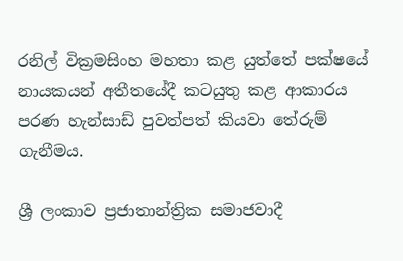රනිල් වික්‍රමසිංහ මහතා කළ යුත්තේ පක්ෂයේ නායකයන් අතීතයේදී කටයුතු කළ ආකාරය පරණ හැන්සාඩ් පුවත්පත් කියවා තේරුම් ගැනීමය.

ශ්‍රී ලංකාව ප්‍රජාතාන්ත්‍රික සමාජවාදී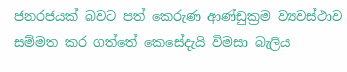ජනරජයක් බවට පත් කෙරුණ ආණ්ඩුක්‍රම ව්‍යවස්ථාව සම්මත කර ගත්තේ කෙසේදැයි විමසා බැලිය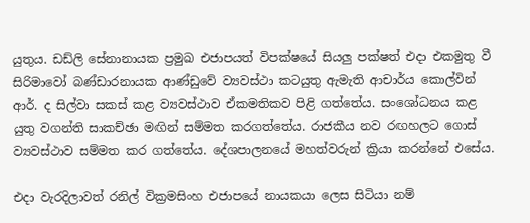යුතුය. ඩඩ්ලි සේනානායක ප්‍රමුඛ එජාපයත් විපක්ෂයේ සියලු පක්ෂත් එදා එකමුතු වී සිරිමාවෝ බණ්ඩාරනායක ආණ්ඩුවේ ව්‍යවස්ථා කටයුතු ඇමැති ආචාර්ය කොල්වින් ආර්. ද සිල්වා සකස් කළ ව්‍යවස්ථාව ඒකමතිකව පිළි ගත්තේය. සංශෝධනය කළ යුතු වගන්ති සාකච්ඡා මඟින් සම්මත කරගත්තේය. රාජකීය නව රඟහලට ගොස් ව්‍යවස්ථාව සම්මත කර ගත්තේය. දේශපාලනයේ මහත්වරුන් ක්‍රියා කරන්නේ එසේය.

එදා වැරදිලාවත් රනිල් වික්‍රමසිංහ එජාපයේ නායකයා ලෙස සිටියා නම්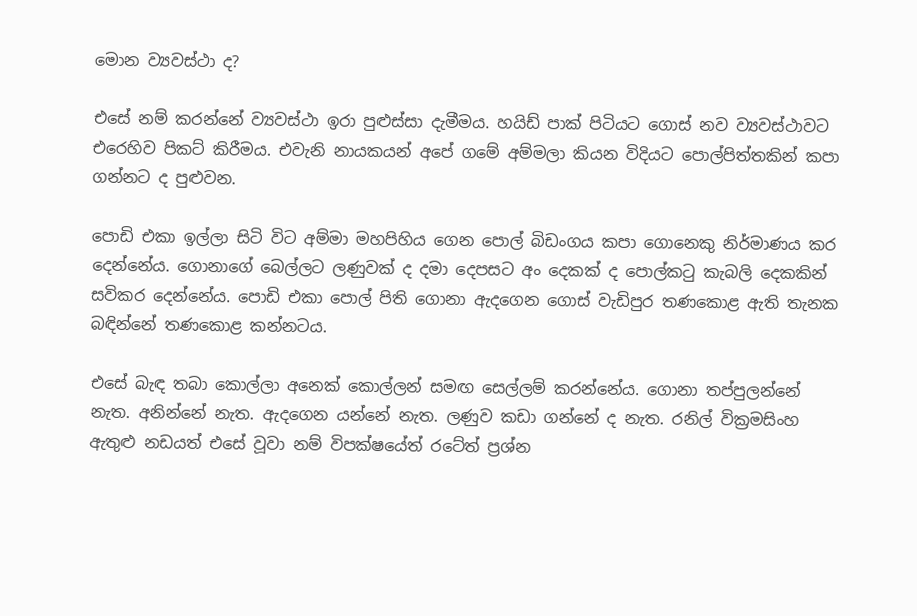මොන ව්‍යවස්ථා ද?

එසේ නම් කරන්නේ ව්‍යවස්ථා ඉරා පුළුස්සා දැමීමය. හයිඩ් පාක් පිටියට ගොස් නව ව්‍යවස්ථාවට එරෙහිව පිකට් කිරීමය. එවැනි නායකයන් අපේ ගමේ අම්මලා කියන විදියට පොල්පිත්තකින් කපා ගන්නට ද පුළුවන.

පොඩි එකා ඉල්ලා සිටි විට අම්මා මහපිහිය ගෙන පොල් බිඩංගය කපා ගොනෙකු නිර්මාණය කර දෙන්නේය. ගොනාගේ බෙල්ලට ලණුවක් ද දමා දෙපසට අං දෙකක් ද පොල්කටු කැබලි දෙකකින් සවිකර දෙන්නේය. පොඩි එකා පොල් පිති ගොනා ඇදගෙන ගොස් වැඩිපුර තණකොළ ඇති තැනක බඳින්නේ තණකොළ කන්නටය.

එසේ බැඳ තබා කොල්ලා අනෙක් කොල්ලන් සමඟ සෙල්ලම් කරන්නේය. ගොනා තප්පුලන්නේ නැත. අනින්නේ නැත. ඇදගෙන යන්නේ නැත. ලණුව කඩා ගන්නේ ද නැත. රනිල් වික්‍රමසිංහ ඇතුළු නඩයත් එසේ වූවා නම් විපක්ෂයේත් රටේත් ප්‍රශ්න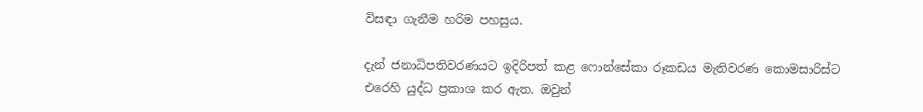විසඳා ගැනීම හරිම පහසුය.

දැන් ජනාධිපතිවරණයට ඉදිරිපත් කළ ෆොන්සේකා රූකඩය මැතිවරණ කොමසාරිස්ට එරෙහි යුද්ධ ප්‍රකාශ කර ඇත. ඔවුන්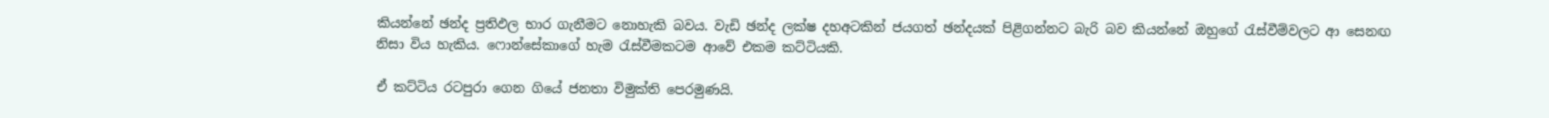කියන්නේ ඡන්ද ප්‍රතිඵල භාර ගැනීමට නොහැකි බවය. වැඩි ඡන්ද ලක්ෂ දහඅටකින් ජයගත් ඡන්දයක් පිළිගන්නට බැරි බව කියන්නේ ඔහුගේ රැස්වීම්වලට ආ සෙනඟ නිසා විය හැකිය. ෆොන්සේකාගේ හැම රැස්වීමකටම ආවේ එකම කට්ටියකි.

ඒ කට්ටිය රටපුරා ගෙන ගියේ ජනතා විමුක්ති පෙරමුණයි.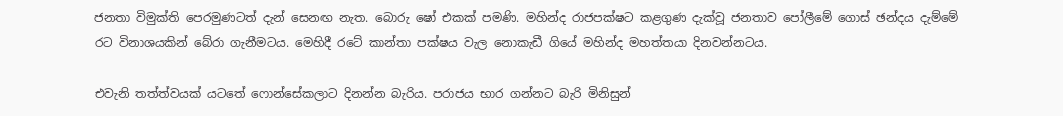ජනතා විමුක්ති පෙරමුණටත් දැන් සෙනඟ නැත. බොරු ෂෝ එකක් පමණි. මහින්ද රාජපක්ෂට කළගුණ දැක්වූ ජනතාව පෝලීමේ ගොස් ඡන්දය දැම්මේ රට විනාශයකින් බේරා ගැනීමටය. මෙහිදී රටේ කාන්තා පක්ෂය වැල නොකැඩී ගියේ මහින්ද මහත්තයා දිනවන්නටය.

එවැනි තත්ත්වයක් යටතේ ෆොන්සේකලාට දිනන්න බැරිය. පරාජය භාර ගන්නට බැරි මිනිසුන්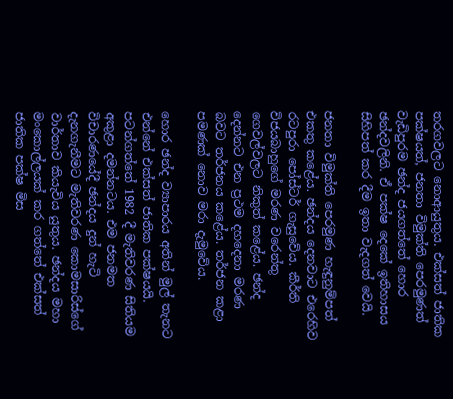තරගවලට නොආයුතුය. එක්සත් ජාතික පක්ෂයත්, ජනතා විමුක්ති පෙරමුණත් වැඩිපුරම ඡන්ද ජයගත්තේ හොර ඡන්දවලිනි. ඒ පක්ෂ දෙකේ ඉතිහාසය සිහිපත් කර දීම ඉතා වැදගත් වෙයි.

ජනතා විමුක්ති පෙරමුණ හැඳුනුම්පත් එකතු කළේය. ඡන්දය දෙනවාට එරෙහිව රටපුරා පෝස්ටර් ගැසුවේය. කීර්ති විජයබාහුගේ මරණ වරෙන්තු ගෙවල්වලට නිකුත් කළේය. ඡන්ද දෙන්නට එන ප්‍රථම දහදෙනා මරණ බවට තර්ජනය කළේය. තර්ජන කළා පමණක් නොව මරා දැමුවේය.

හොර ඡන්ද ව්‍යාපාරය අතින් මුල් තැනට එන්නේ එක්සත් ජාතික පක්ෂයයි. පටන්ගත්තේ 1982 දී මැතිවරණ සිතියම අකුළා දමන්නටය. එම ජනමත විචාරණයේදී ඡන්දය දුන් හැටි දැනගැනීමට මැතිවරණ කොමසාරිස්ගේ වාර්තාව කියැවිය යුතුය. ඡන්දය මහා මංකොල්ලයක් කර ගත්තේ එක්සත් ජාතික පක්ෂ මිස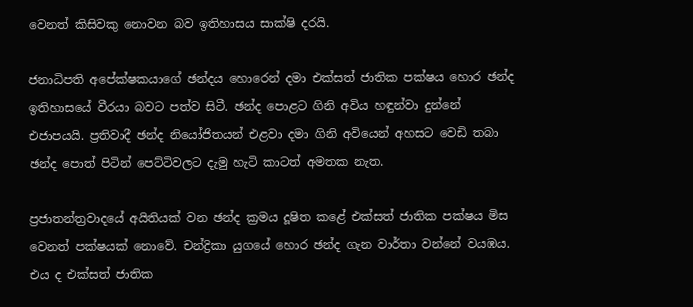වෙනත් කිසිවකු නොවන බව ඉතිහාසය සාක්ෂි දරයි.

ජනාධිපති අපේක්ෂකයාගේ ඡන්දය හොරෙන් දමා එක්සත් ජාතික පක්ෂය හොර ඡන්ද ඉතිහාසයේ වීරයා බවට පත්ව සිටී. ඡන්ද පොළට ගිනි අවිය හඳුන්වා දුන්නේ එජාපයයි. ප්‍රතිවාදී ඡන්ද නියෝජිතයන් එළවා දමා ගිනි අවියෙන් අහසට වෙඩි තබා ඡන්ද පොත් පිටින් පෙට්ටිවලට දැමු හැටි කාටත් අමතක නැත.

ප්‍රජාතන්ත්‍රවාදයේ අයිතියක් වන ඡන්ද ක්‍රමය දූෂිත කළේ එක්සත් ජාතික පක්ෂය මිස වෙනත් පක්ෂයක් නොවේ. චන්ද්‍රිකා යුගයේ හොර ඡන්ද ගැන වාර්තා වන්නේ වයඹය. එය ද එක්සත් ජාතික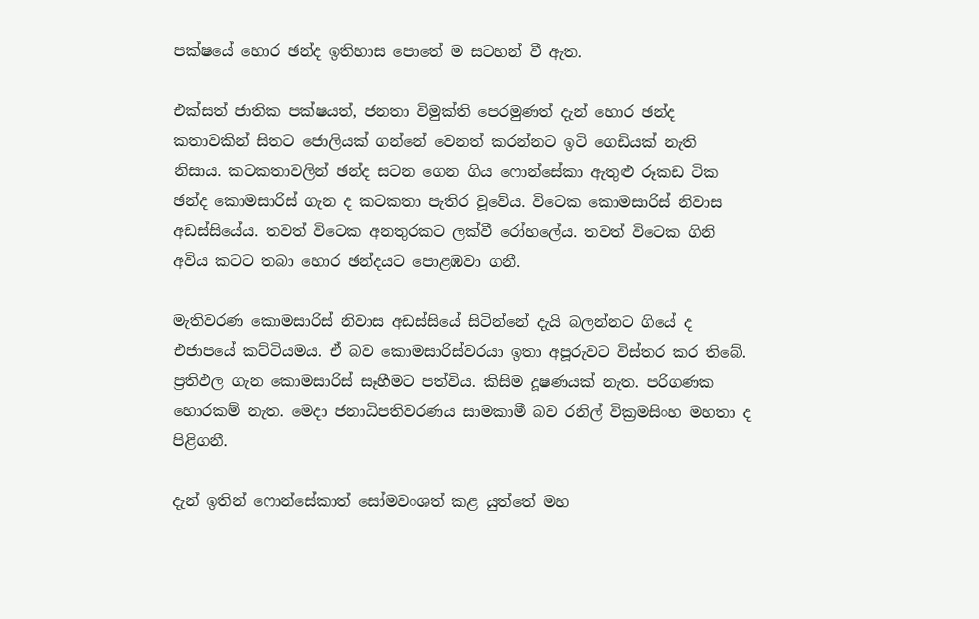පක්ෂයේ හොර ඡන්ද ඉතිහාස පොතේ ම සටහන් වී ඇත.

එක්සත් ජාතික පක්ෂයත්, ජනතා විමුක්ති පෙරමුණත් දැන් හොර ඡන්ද කතාවකින් සිතට ජොලියක් ගන්නේ වෙනත් කරන්නට ඉටි ගෙඩියක් නැති නිසාය. කටකතාවලින් ඡන්ද සටන ගෙන ගිය ෆොන්සේකා ඇතුළු රූකඩ ටික ඡන්ද කොමසාරිස් ගැන ද කටකතා පැතිර වූවේය. විටෙක කොමසාරිස් නිවාස අඩස්සියේය. තවත් විටෙක අනතුරකට ලක්වී රෝහලේය. තවත් විටෙක ගිනි අවිය කටට තබා හොර ඡන්දයට පොළඹවා ගනී.

මැතිවරණ කොමසාරිස් නිවාස අඩස්සියේ සිටින්නේ දැයි බලන්නට ගියේ ද එජාපයේ කට්ටියමය. ඒ බව කොමසාරිස්වරයා ඉතා අපූරුවට විස්තර කර තිබේ. ප්‍රතිඵල ගැන කොමසාරිස් සෑහීමට පත්විය. කිසිම දූෂණයක් නැත. පරිගණක හොරකම් නැත. මෙදා ජනාධිපතිවරණය සාමකාමී බව රනිල් වික්‍රමසිංහ මහතා ද පිළිගනී.

දැන් ඉතින් ෆොන්සේකාත් සෝමවංශත් කළ යුත්තේ මහ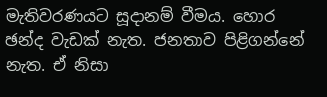මැතිවරණයට සූදානම් වීමය. හොර ඡන්ද වැඩක් නැත. ජනතාව පිළිගන්නේ නැත. ඒ නිසා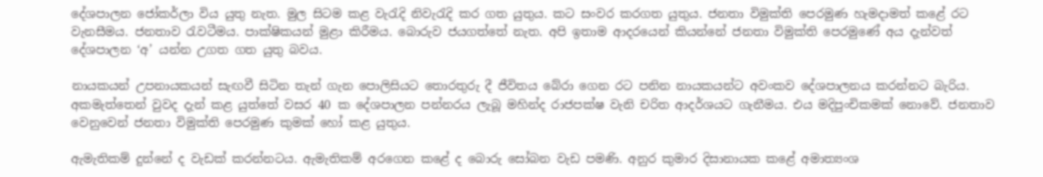දේශපාලන ජෝකර්ලා විය යුතු නැත. මුල සිටම කළ වැරැදි නිවැරැදි කර ගත යුතුය. කට සංවර කරගත යුතුය. ජනතා විමුක්ති පෙරමුණ හැමදාමත් කළේ රට වැනසීමය. ජනතාව රැවටීමය. පාක්ෂිකයන් මුළා කිරීමය. බොරුව ජයගත්තේ නැත. අපි ඉතාම ආදරයෙන් කියන්නේ ජනතා විමුක්ති පෙරමුණේ අය දැන්වත් දේශපාලන ‘අ’ යන්න උගත ගත යුතු බවය.

නායකයන් උපනායකයන් සැඟවී සිටින තැන් ගැන පොලිසියට තොරතුරු දී ජීවිතය බේරා ගෙන රට පනින නායකයන්ට අවංකව දේශපාලනය කරන්නට බැරිය. අකමැත්තෙන් වුවද දැන් කළ යුත්තේ වසර 40 ක දේශපාලන පන්නරය ලැබූ මහින්ද රාජපක්ෂ වැනි චරිත ආදර්ශයට ගැනීමය. එය මදිපුංචිකමක් නොවේ. ජනතාව වෙනුවෙන් ජනතා විමුක්ති පෙරමුණ කුමක් හෝ කළ යුතුය.

ඇමැතිකම් දුන්නේ ද වැඩක් කරන්නටය. ඇමැතිකම් අරගෙන කළේ ද බොරු සෝබන වැඩ පමණි. අනුර කුමාර දිසානායක කළේ අමාත්‍යංශ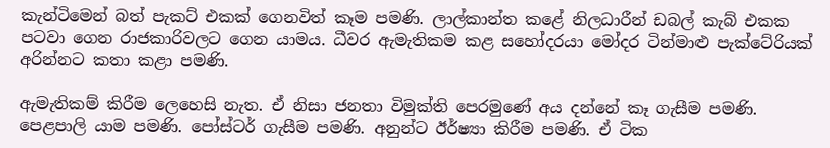කැන්ටිමෙන් බත් පැකට් එකක් ගෙනවිත් කෑම පමණි. ලාල්කාන්ත කළේ නිලධාරීන් ඩබල් කැබ් එකක පටවා ගෙන රාජකාරිවලට ගෙන යාමය. ධීවර ඇමැතිකම කළ සහෝදරයා මෝදර ටින්මාළු පැක්ටේරියක් අරින්නට කතා කළා පමණි.

ඇමැතිකම් කිරීම ලෙහෙසි නැත. ඒ නිසා ජනතා විමුක්ති පෙරමුණේ අය දන්නේ කෑ ගැසීම පමණි. පෙළපාලි යාම පමණි. පෝස්ටර් ගැසීම පමණි. අනුන්ට ඊර්ෂ්‍යා කිරීම පමණි. ඒ ටික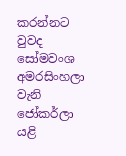කරන්නට වුවද සෝමවංශ අමරසිංහලා වැනි ජෝකර්ලා යළි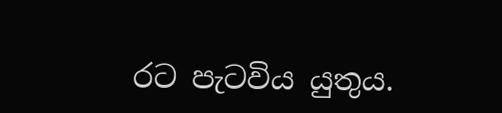රට පැටවිය යුතුය.